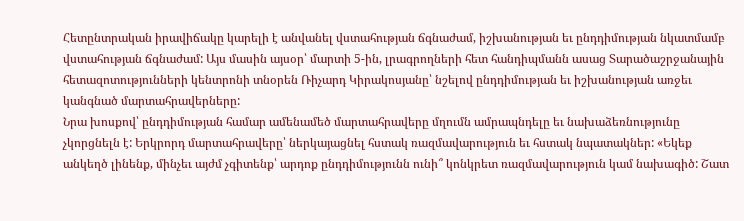Հետընտրական իրավիճակը կարելի է անվանել վստահության ճգնաժամ, իշխանության եւ ընդդիմության նկատմամբ վստահության ճգնաժամ: Այս մասին այսօր՝ մարտի 5-ին, լրագրողների հետ հանդիպմանն ասաց Տարածաշրջանային հետազոտությունների կենտրոնի տնօրեն Ռիչարդ Կիրակոսյանը՝ նշելով ընդդիմության եւ իշխանության առջեւ կանգնած մարտահրավերները:
Նրա խոսքով՝ ընդդիմության համար ամենամեծ մարտահրավերը մղումն ամրապնդելը եւ նախաձեռնությունը չկորցնելն է: Երկրորդ մարտահրավերը՝ ներկայացնել հստակ ռազմավարություն եւ հստակ նպատակներ: «Եկեք անկեղծ լինենք, մինչեւ այժմ չգիտենք՝ արդոք ընդդիմությունն ունի՞ կոնկրետ ռազմավարություն կամ նախագիծ: Շատ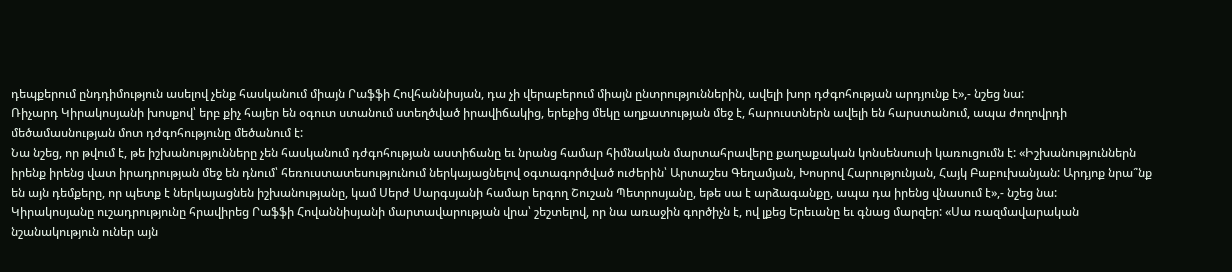դեպքերում ընդդիմություն ասելով չենք հասկանում միայն Րաֆֆի Հովհաննիսյան, դա չի վերաբերում միայն ընտրություններին, ավելի խոր դժգոհության արդյունք է»,- նշեց նա:
Ռիչարդ Կիրակոսյանի խոսքով՝ երբ քիչ հայեր են օգուտ ստանում ստեղծված իրավիճակից, երեքից մեկը աղքատության մեջ է, հարուստներն ավելի են հարստանում, ապա ժողովրդի մեծամասնության մոտ դժգոհությունը մեծանում է:
Նա նշեց, որ թվում է, թե իշխանությունները չեն հասկանում դժգոհության աստիճանը եւ նրանց համար հիմնական մարտահրավերը քաղաքական կոնսենսուսի կառուցումն է: «Իշխանություններն իրենք իրենց վատ իրադրության մեջ են դնում՝ հեռուստատեսությունում ներկայացնելով օգտագործված ուժերին՝ Արտաշես Գեղամյան, Խոսրով Հարությունյան, Հայկ Բաբուխանյան: Արդյոք նրա՞նք են այն դեմքերը, որ պետք է ներկայացնեն իշխանությանը, կամ Սերժ Սարգսյանի համար երգող Շուշան Պետրոսյանը, եթե սա է արձագանքը, ապա դա իրենց վնասում է»,- նշեց նա:
Կիրակոսյանը ուշադրությունը հրավիրեց Րաֆֆի Հովաննիսյանի մարտավարության վրա՝ շեշտելով, որ նա առաջին գործիչն է, ով լքեց Երեւանը եւ գնաց մարզեր: «Սա ռազմավարական նշանակություն ուներ այն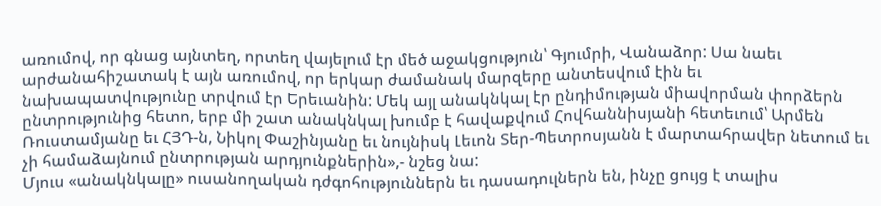առումով, որ գնաց այնտեղ, որտեղ վայելում էր մեծ աջակցություն՝ Գյումրի, Վանաձոր: Սա նաեւ արժանահիշատակ է այն առումով, որ երկար ժամանակ մարզերը անտեսվում էին եւ նախապատվությունը տրվում էր Երեւանին: Մեկ այլ անակնկալ էր ընդիմության միավորման փորձերն ընտրությունից հետո, երբ մի շատ անակնկալ խումբ է հավաքվում Հովհաննիսյանի հետեւում՝ Արմեն Ռուստամյանը եւ ՀՅԴ-ն, Նիկոլ Փաշինյանը եւ նույնիսկ Լեւոն Տեր-Պետրոսյանն է մարտահրավեր նետում եւ չի համաձայնում ընտրության արդյունքներին»,- նշեց նա:
Մյուս «անակնկալը» ուսանողական դժգոհություններն եւ դասադուլներն են, ինչը ցույց է տալիս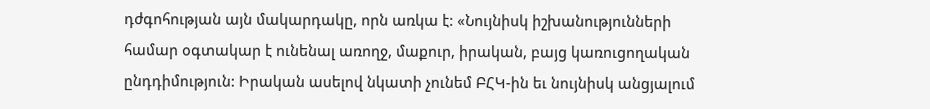դժգոհության այն մակարդակը, որն առկա է: «Նույնիսկ իշխանությունների համար օգտակար է ունենալ առողջ, մաքուր, իրական, բայց կառուցողական ընդդիմություն: Իրական ասելով նկատի չունեմ ԲՀԿ-ին եւ նույնիսկ անցյալում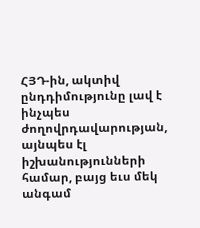ՀՅԴ-ին, ակտիվ ընդդիմությունը լավ է ինչպես ժողովրդավարության, այնպես էլ իշխանությունների համար, բայց եւս մեկ անգամ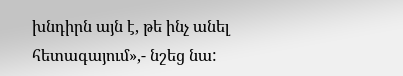խնդիրն այն է, թե ինչ անել հետագայում»,- նշեց նա: